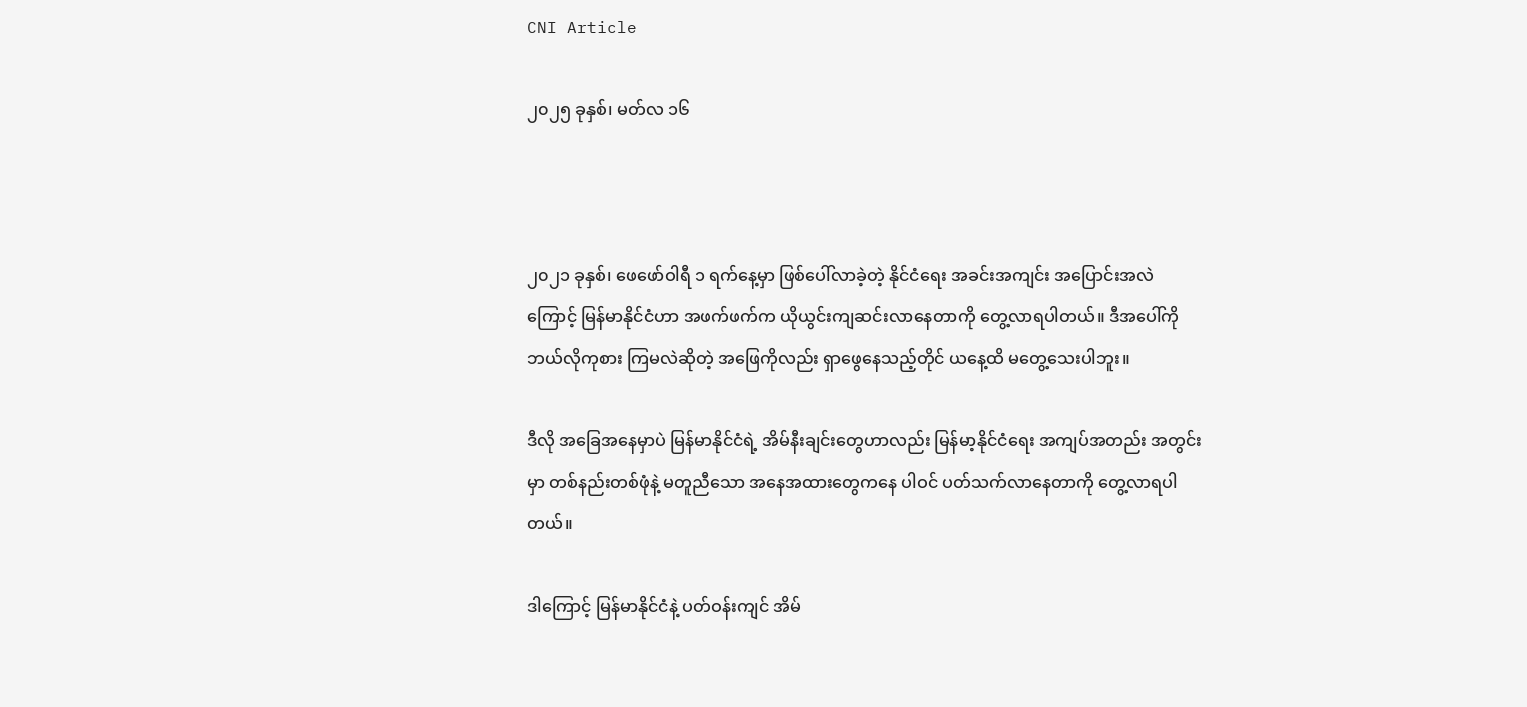CNI Article

၂၀၂၅ ခုနှစ်၊ မတ်လ ၁၆



၂၀၂၁ ခုနှစ်၊ ဖေဖော်ဝါရီ ၁ ရက်နေ့မှာ ဖြစ်ပေါ်လာခဲ့တဲ့ နိုင်ငံရေး အခင်းအကျင်း အပြောင်းအလဲကြောင့် မြန်မာနိုင်ငံဟာ အဖက်ဖက်က ယိုယွင်းကျဆင်းလာနေတာကို တွေ့လာရပါတယ်။ ဒီအပေါ်ကို ဘယ်လိုကုစား ကြမလဲဆိုတဲ့ အဖြေကိုလည်း ရှာဖွေနေသည့်တိုင် ယနေ့ထိ မတွေ့သေးပါဘူး။

ဒီလို အခြေအနေမှာပဲ မြန်မာနိုင်ငံရဲ့ အိမ်နီးချင်းတွေဟာလည်း မြန်မာ့နိုင်ငံရေး အကျပ်အတည်း အတွင်းမှာ တစ်နည်းတစ်ဖုံနဲ့ မတူညီသော အနေအထားတွေကနေ ပါဝင် ပတ်သက်လာနေတာကို တွေ့လာရပါတယ်။

ဒါကြောင့် မြန်မာနိုင်ငံနဲ့ ပတ်ဝန်းကျင် အိမ်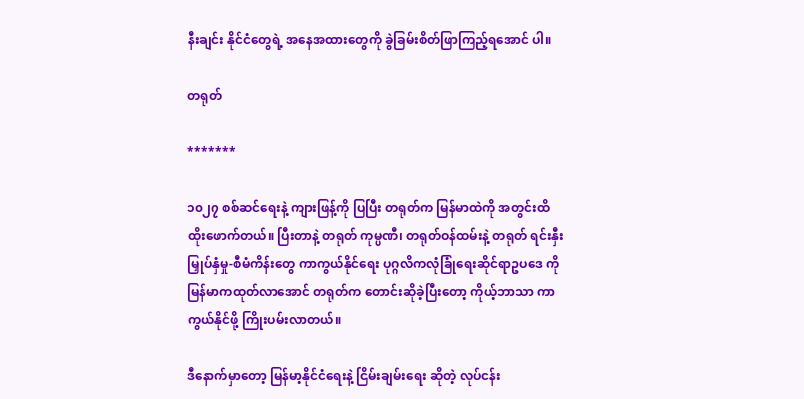နီးချင်း နိုင်ငံတွေရဲ့ အနေအထားတွေကို ခွဲခြမ်းစိတ်ဖြာကြည့်ရအောင် ပါ။

တရုတ်

*******

၁၀၂၇ စစ်ဆင်ရေးနဲ့ ကျားဖြန့်ကို ပြပြီး တရုတ်က မြန်မာထဲကို အတွင်းထိ ထိုးဖောက်တယ်။ ပြီးတာနဲ့ တရုတ် ကုမ္ပဏီ၊ တရုတ်ဝန်ထမ်းနဲ့ တရုတ် ရင်းနှီးမြှုပ်နှံမှု-စီမံကိန်းတွေ ကာကွယ်နိုင်ရေး ပုဂ္ဂလိကလုံခြုံရေးဆိုင်ရာဥပဒေ ကို မြန်မာကထုတ်လာအောင် တရုတ်က တောင်းဆိုခဲ့ပြီးတော့ ကိုယ့်ဘာသာ ကာကွယ်နိုင်ဖို့ ကြိုးပမ်းလာတယ်။

ဒီနောက်မှာတော့ မြန်မာ့နိုင်ငံရေးနဲ့ ငြိမ်းချမ်းရေး ဆိုတဲ့ လုပ်ငန်း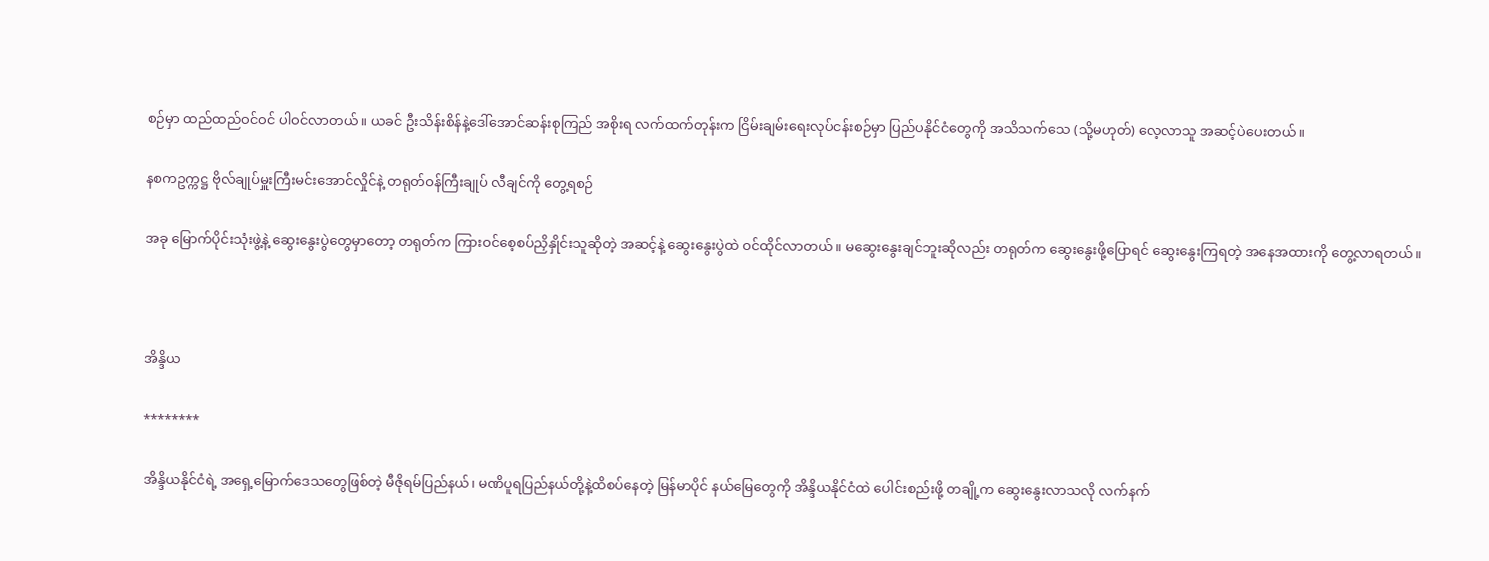စဉ်မှာ ထည်ထည်ဝင်ဝင် ပါဝင်လာတယ်။ ယခင် ဦးသိန်းစိန်နဲ့ဒေါ်အောင်ဆန်းစုကြည် အစိုးရ လက်ထက်တုန်းက ငြိမ်းချမ်းရေးလုပ်ငန်းစဉ်မှာ ပြည်ပနိုင်ငံတွေကို အသိသက်သေ (သို့မဟုတ်) လေ့လာသူ အဆင့်ပဲပေးတယ်။

နစကဥက္ကဋ္ဌ ဗိုလ်ချုပ်မှူးကြီးမင်းအောင်လှိုင်နဲ့ တရုတ်ဝန်ကြီးချုပ် လီချင်ကို တွေ့ရစဉ်

အခု မြောက်ပိုင်းသုံးဖွဲ့နဲ့ ဆွေးနွေးပွဲတွေမှာတော့ တရုတ်က ကြားဝင်စေ့စပ်ညှိနှိုင်းသူဆိုတဲ့ အဆင့်နဲ့ ဆွေးနွေးပွဲထဲ ဝင်ထိုင်လာတယ်။ မဆွေးနွေးချင်ဘူးဆိုလည်း တရုတ်က ဆွေးနွေးဖို့ပြောရင် ဆွေးနွေးကြရတဲ့ အနေအထားကို တွေ့လာရတယ်။



အိန္ဒိယ

********

အိန္ဒိယနိုင်ငံရဲ့ အရှေ့မြောက်ဒေသတွေဖြစ်တဲ့ မီဇိုရမ်ပြည်နယ်၊ မဏိပူရပြည်နယ်တို့နဲ့ထိစပ်နေတဲ့ မြန်မာပိုင် နယ်မြေတွေကို အိန္ဒိယနိုင်ငံထဲ ပေါင်းစည်းဖို့ တချို့က ဆွေးနွေးလာသလို လက်နက်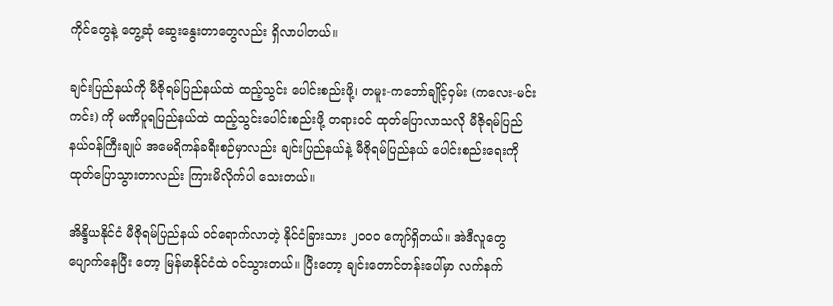ကိုင်တွေနဲ့ တွေ့ဆုံ ဆွေးနွေးတာတွေလည်း ရှိလာပါတယ်။

ချင်းပြည်နယ်ကို မီဇိုရမ်ပြည်နယ်ထဲ ထည့်သွင်း ပေါင်းစည်းဖို့၊ တမူး-ကဘော်ချိုင့်ဝှမ်း (ကလေး-မင်းကင်း) ကို မဏိပူရပြည်နယ်ထဲ ထည့်သွင်းပေါင်းစည်းဖို့ တရားဝင် ထုတ်ပြောလာသလို မီဇိုရမ်ပြည်နယ်ဝန်ကြီးချုပ် အမေရိကန်ခရီးစဉ်မှာလည်း ချင်းပြည်နယ်နဲ့ မီဇိုရမ်ပြည်နယ် ပေါင်းစည်းရေးကို ထုတ်ပြောသွားတာလည်း ကြားမိလိုက်ပါ သေးတယ်။

အိန္ဒိယနိုင်ငံ မီဇိုရမ်ပြည်နယ် ဝင်ရောက်လာတဲ့ နိုင်ငံခြားသား ၂၀၀၀ ကျော်ရှိတယ်။ အဲဒီလူတွေ ပျောက်နေပြီး တော့ မြန်မာနိုင်ငံထဲ ဝင်သွားတယ်။ ပြီးတော့ ချင်းတောင်တန်းပေါ်မှာ လက်နက်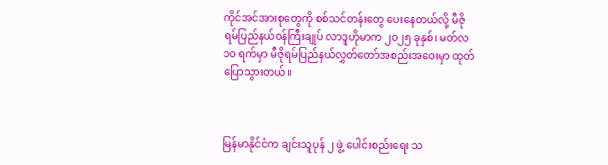ကိုင်အင်အားစုတွေကို စစ်သင်တန်းတွေ ပေးနေတယ်လို့ မီဇိုရမ်ပြည်နယ်ဝန်ကြီးချုပ် လာဒူဟိုမာက ၂၀၂၅ ခုနှစ်၊ မတ်လ ၁၀ ရက်မှာ မီဇိုရမ်ပြည်နယ်လွှတ်တော်အစည်းအဝေးမှာ ထုတ်ပြောသွားတယ်။



မြန်မာနိုင်ငံက ချင်းသူပုန် ၂ ဖွဲ့ ပေါင်းစည်းရေး သ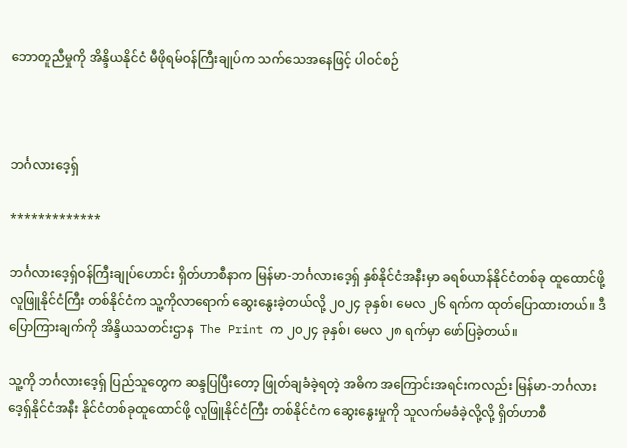ဘောတူညီမှုကို အိန္ဒိယနိုင်ငံ မီဖိုရမ်ဝန်ကြီးချုပ်က သက်သေအနေဖြင့် ပါဝင်စဉ်



ဘင်္ဂလားဒေ့ရှ်

*************

ဘင်္ဂလားဒေ့ရှ်ဝန်ကြီးချုပ်‌ဟောင်း ရှိတ်ဟာစီနာက မြန်မာ-ဘင်္ဂလားဒေ့ရှ် နှစ်နိုင်ငံအနီးမှာ ခရစ်ယာန်နိုင်ငံတစ်ခု ထူထောင်ဖို့ လူဖြူနိုင်ငံကြီး တစ်နိုင်ငံက သူ့ကိုလာရောက် ဆွေးနွေးခဲ့တယ်လို့ ၂၀၂၄ ခုနှစ်၊ မေလ ၂၆ ရက်က ထုတ်ပြောထားတယ်။ ဒီပြောကြားချက်ကို အိန္ဒိယသတင်းဌာန  The Print က ၂၀၂၄ ခုနှစ်၊ မေလ ၂၈ ရက်မှာ ဖော်ပြခဲ့တယ်။

သူ့ကို ဘင်္ဂလားဒေ့ရှ် ပြည်သူတွေက ဆန္ဒပြပြီးတော့ ဖြုတ်ချခံခဲ့ရတဲ့ အဓိက အကြောင်းအရင်းကလည်း မြန်မာ-ဘင်္ဂလားဒေ့ရှ်နိုင်ငံအနီး နိုင်ငံတစ်ခုထူထောင်ဖို့ လူဖြူနိုင်ငံကြီး တစ်နိုင်ငံက ဆွေးနွေးမှုကို သူလက်မခံခဲ့လို့လို့ ရှိတ်ဟာစီ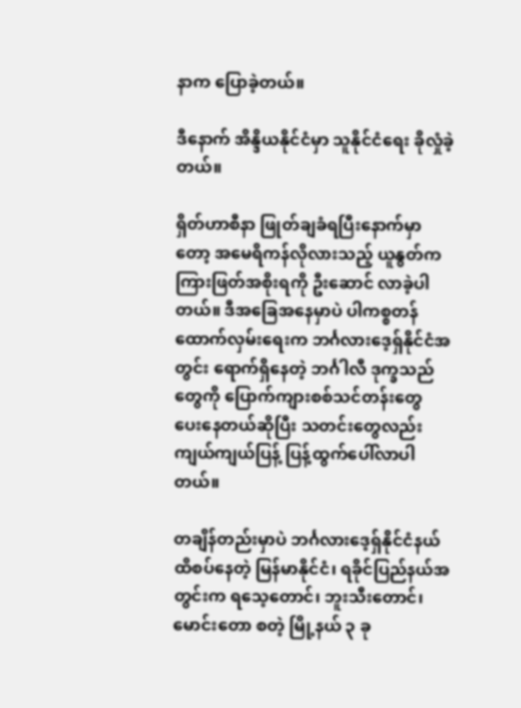နာက ပြောခဲ့တယ်။

ဒီနောက် အိန္ဒိယနိုင်ငံမှာ သူနိုင်ငံရေး ခိုလှုံခဲ့တယ်။

ရှိတ်ဟာစီနာ ဖြုတ်ချခံရပြီးနောက်မှာတော့ အမေရိကန်လိုလားသည့် ယူနွတ်က ကြားဖြတ်အစိုးရကို ဦးဆောင် လာခဲ့ပါတယ်။ ဒီအခြေအနေမှာပဲ ပါကစ္စတန်ထောက်လှမ်းရေးက ဘင်္ဂလားဒေ့ရှ်နိုင်ငံအတွင်း ရောက်ရှိနေတဲ့ ဘင်္ဂါလီ ဒုက္ခသည်တွေကို ပြောက်ကျားစစ်သင်တန်းတွေ ပေးနေတယ်ဆိုပြီး သတင်းတွေလည်း ကျယ်ကျယ်ပြန့် ပြန့်ထွက်ပေါ်လာပါတယ်။

တချိန်တည်းမှာပဲ ဘင်္ဂလားဒေ့ရှ်နိုင်ငံနယ် ထိစပ်နေတဲ့ မြန်မာနိုင်ငံ၊ ရခိုင်ပြည်နယ်အတွင်းက ရသေ့တောင်၊ ဘူးသီးတောင်၊ မောင်းတော စတဲ့ မြို့နယ် ၃ ခု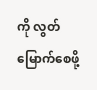ကို လွတ်မြောက်စေဖို့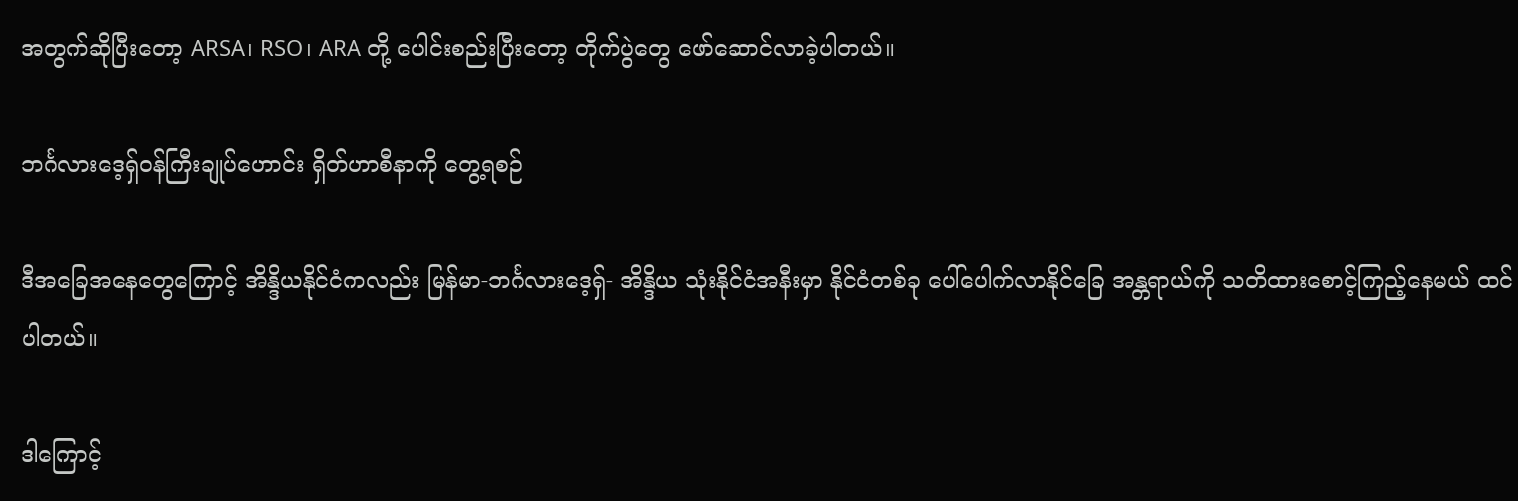အတွက်ဆိုပြီးတော့ ARSA၊ RSO၊ ARA တို့ ပေါင်းစည်းပြီးတော့ တိုက်ပွဲတွေ ဖော်ဆောင်လာခဲ့ပါတယ်။

ဘင်္ဂလားဒေ့ရှ်ဝန်ကြီးချုပ်ဟောင်း ရှိတ်ဟာစီနာကို တွေ့ရစဉ်

ဒီအခြေအနေတွေကြောင့် အိန္ဒိယနိုင်ငံကလည်း မြန်မာ-ဘင်္ဂလားဒေ့ရှ်- အိန္ဒိယ သုံးနိုင်ငံအနီးမှာ နိုင်ငံတစ်ခု ပေါ်ပေါက်လာနိုင်ခြေ အန္တရာယ်ကို သတိထားစောင့်ကြည့်နေမယ် ထင်ပါတယ်။

ဒါကြောင့်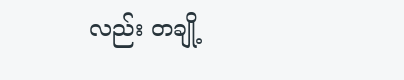လည်း တချို့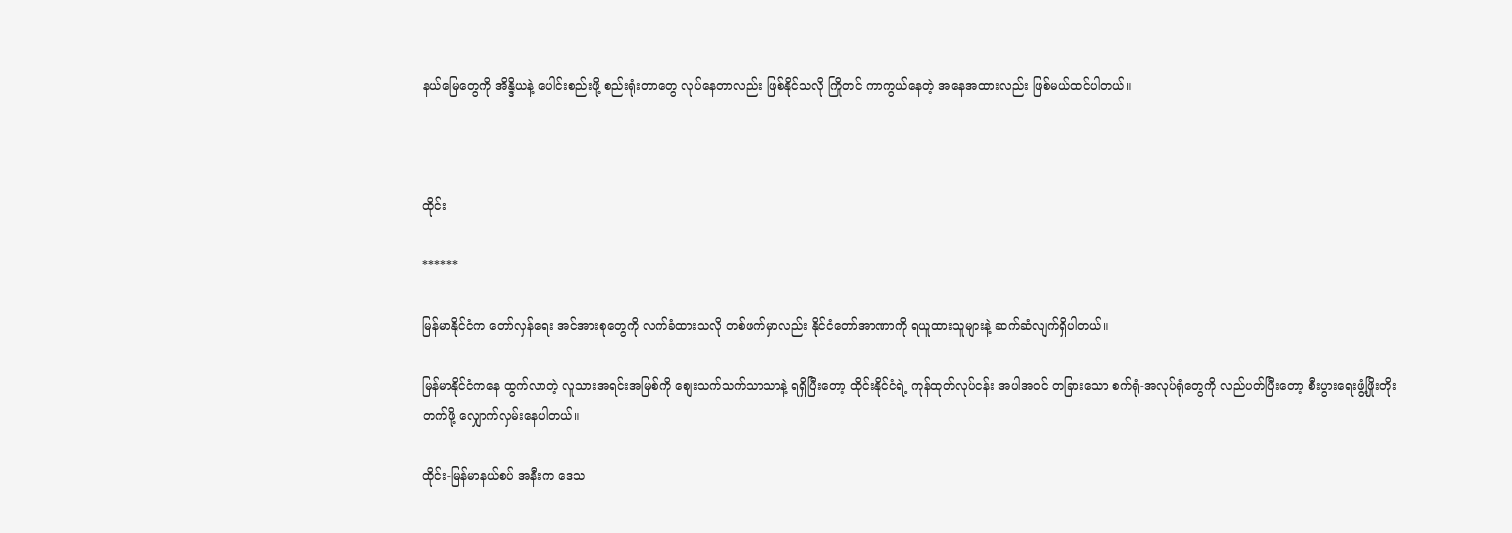နယ်မြေတွေကို အိန္ဒိယနဲ့ ပေါင်းစည်းဖို့ စည်းရုံးတာတွေ လုပ်နေတာလည်း ဖြစ်နိုင်သလို ကြိုတင် ကာကွယ်နေတဲ့ အနေအထားလည်း ဖြစ်မယ်ထင်ပါတယ်။



ထိုင်း

******

မြန်မာနိုင်ငံက တော်လှန်ရေး အင်အားစုတွေကို လက်ခံထားသလို တစ်ဖက်မှာလည်း နိုင်ငံတော်အာဏာကို ရယူထားသူများနဲ့ ဆက်ဆံလျက်ရှိပါတယ်။

မြန်မာနိုင်ငံကနေ ထွက်လာတဲ့ လူသားအရင်းအမြစ်ကို စျေးသက်သက်သာသာနဲ့ ရရှိပြီးတော့ ထိုင်းနိုင်ငံရဲ့ ကုန်ထုတ်လုပ်ငန်း အပါအဝင် တခြားသော စက်ရုံ-အလုပ်ရုံတွေကို လည်ပတ်ပြီးတော့ စီးပွားရေးဖွံ့ဖြိုးတိုးတက်ဖို့ လျှောက်လှမ်းနေပါတယ်။

ထိုင်း-မြန်မာနယ်စပ် အနီးက ဒေသ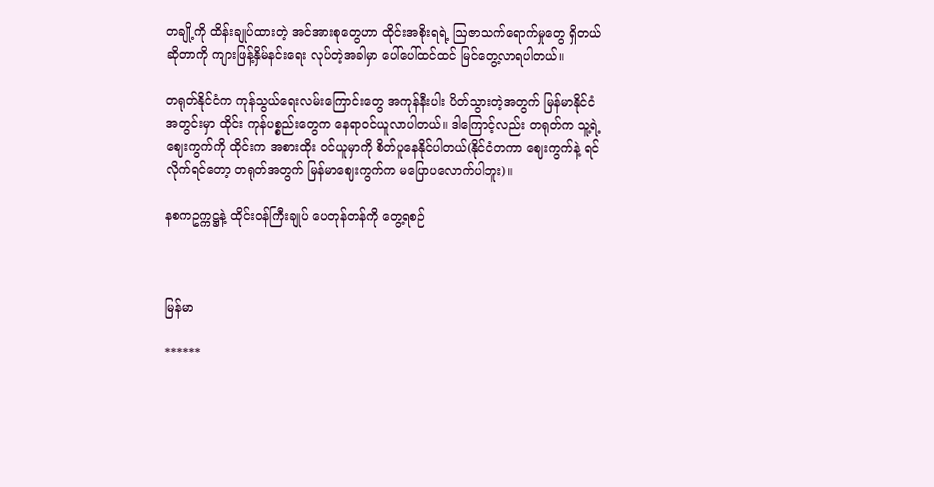တချို့ကို ထိန်းချုပ်ထားတဲ့ အင်အားစုတွေဟာ ထိုင်းအစိုးရရဲ့ ဩဇာသက်ရောက်မှုတွေ ရှိတယ်ဆိုတာကို ကျားဖြန့်နှိမ်နင်းရေး လုပ်တဲ့အခါမှာ ပေါ်ပေါ်ထင်ထင် မြင်တွေ့လာရပါတယ်။

တရုတ်နိုင်ငံက ကုန်သွယ်ရေးလမ်းကြောင်းတွေ အကုန်နီးပါး ပိတ်သွားတဲ့အတွက် မြန်မာနိုင်ငံအတွင်းမှာ ထိုင်း ကုန်ပစ္စည်းတွေက နေရာဝင်ယူလာပါတယ်။ ဒါကြောင့်လည်း တရုတ်က သူ့ရဲ့ ဈေးကွက်ကို ထိုင်းက အစားထိုး ဝင်ယူမှာကို စိတ်ပူနေနိုင်ပါတယ်(နိုင်ငံတကာ ဈေးကွက်နဲ့ ရင်လိုက်ရင်‌တော့ တရုတ်အတွက် မြန်မာဈေးကွက်က မပြောပလောက်ပါဘူး)။

နစကဥက္ကဋ္ဌနဲ့ ထိုင်းဝန်ကြီးချုပ် ပေတုန်တန်ကို တွေ့ရစဉ်



မြန်မာ

******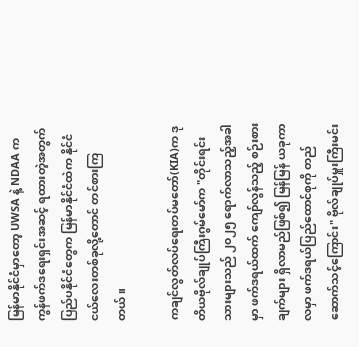မြန်မာနိုင်ငံမှာတော့ UWSA နဲ့ NDAA က ကွန်ဖက်ဒရေးရှင်းအဆင့် ရထားတဲ့အတွက် ပြည်ပနိုင်ငံတွေက မြန်မာနိုင်ငံထဲက နိုင်ငံငယ်လေးတစ်ခုလို့တောင် တင်စားကြတယ်။

ကချင်လွတ်လပ်ရေးတပ်မတော်(KIA)က ဒုတိယဗိုလ်ချုပ်ကြီးဂွမ်မော်က "တိုင်းရင်းသားများသည် ၂၀၂၅ ရောက်လာသည့်အခါမှာ ဖက်ဒရယ်ထက် ကျော်လွန်သည့် စဉ်းစားချက်များ ရှိလာမည်ဖြစ်၍ မြန်မြန် ယခုကာလမှာ ဖက်ဒရယ်ပြည်ထောင်စုကို တည်ဆောက်သင့်ကြောင်း" ဗိုလ်ချုပ်မှူးကြီးမင်း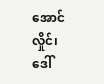အောင်လှိုင်၊  ဒေါ်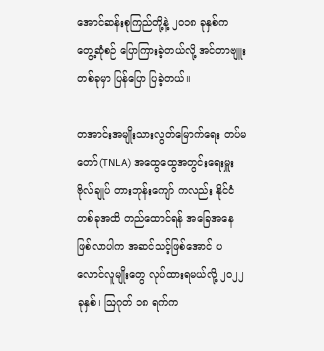အောင်ဆန်းစုကြည်တို့နဲ့ ၂၀၁၈ ခုနှစ်က တွေ့ဆုံစဉ် ပြောကြားခဲ့တယ်လို့ အင်တာဗျူး တစ်ခုမှာ ပြန်ပြော ပြခဲ့တယ်။

တအာင်းအမျိုးသားလွတ်မြောက်ရေး တပ်မတော်(TNLA) အထွေထွေအတွင်းရေးမှူး ဗိုလ်ချုပ် တားဘုန်းကျော် ကလည်း နိုင်ငံတစ်ခုအထိ တည်ထောင်ရန် အခြေအနေဖြစ်လာပါက အဆင်သင့်ဖြစ်အောင် ပလောင်လူမျိုးတွေ လုပ်ထားရမယ်လို့ ၂၀၂၂ ခုနှစ်၊ ဩဂုတ် ၁၈ ရက်က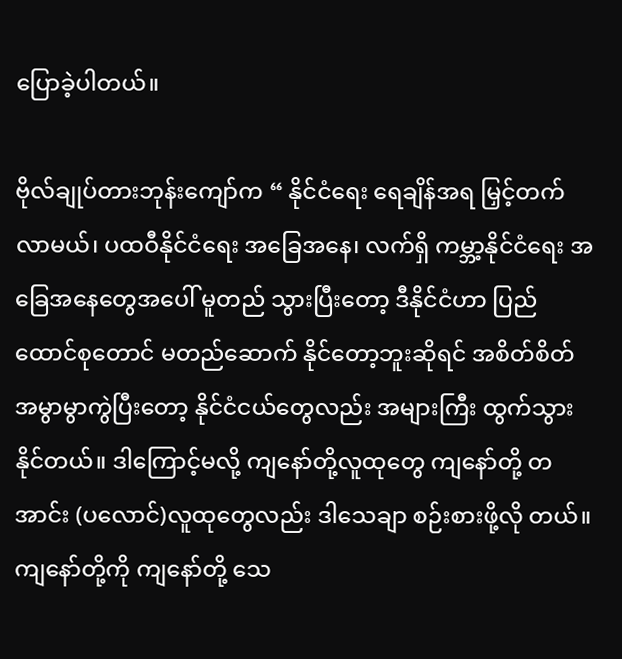ပြောခဲ့ပါတယ်။

ဗိုလ်ချုပ်တားဘုန်းကျော်က “ နိုင်ငံရေး ရေချိန်အရ မြှင့်တက်လာမယ်၊ ပထဝီနိုင်ငံရေး အခြေအနေ၊ လက်ရှိ ကမ္ဘာ့နိုင်ငံရေး အခြေအနေတွေအပေါ် မူတည် သွားပြီးတော့ ဒီနိုင်ငံဟာ ပြည်ထောင်စုတောင် မတည်ဆောက် နိုင်တော့ဘူးဆိုရင် အစိတ်စိတ် အမွာမွာကွဲပြီးတော့ နိုင်ငံငယ်တွေလည်း အများကြီး ထွက်သွားနိုင်တယ်။ ဒါကြောင့်မလို့ ကျနော်တို့လူထုတွေ ကျနော်တို့ တအာင်း (ပလောင်)လူထုတွေလည်း ဒါသေချာ စဉ်းစားဖို့လို တယ်။ ကျနော်တို့ကို ကျနော်တို့ သေ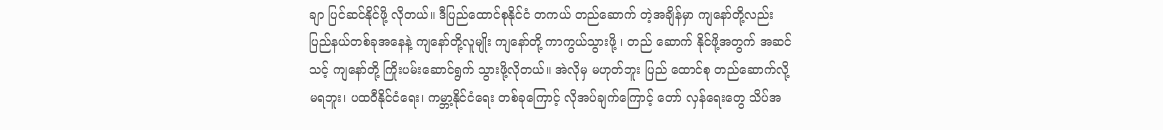ချာ ပြင်ဆင်နိုင်ဖို့ လိုတယ်။ ဒီပြည်ထောင်စုနိုင်ငံ တကယ် တည်ဆောက် တဲ့အချိန်မှာ ကျနော်တို့လည်း ပြည်နယ်တစ်ခုအနေနဲ့ ကျနော်တို့လူမျိုး ကျနော်တို့ ကာကွယ်သွားဖို့ ၊ တည် ဆောက် နိုင်ဖို့အတွက် အဆင်သင့် ကျနော်တို့ ကြိုးပမ်းဆောင်ရွက် သွားဖို့လိုတယ်။ အဲလိုမှ မဟုတ်ဘူး ပြည် ထောင်စု တည်ဆောက်လို့ မရဘူး၊ ပထဝီနိုင်ငံရေး၊ ကမ္ဘာ့နိုင်ငံရေး တစ်ခုကြောင့် လိုအပ်ချက်ကြောင့် တော် လှန်ရေးတွေ သိပ်အ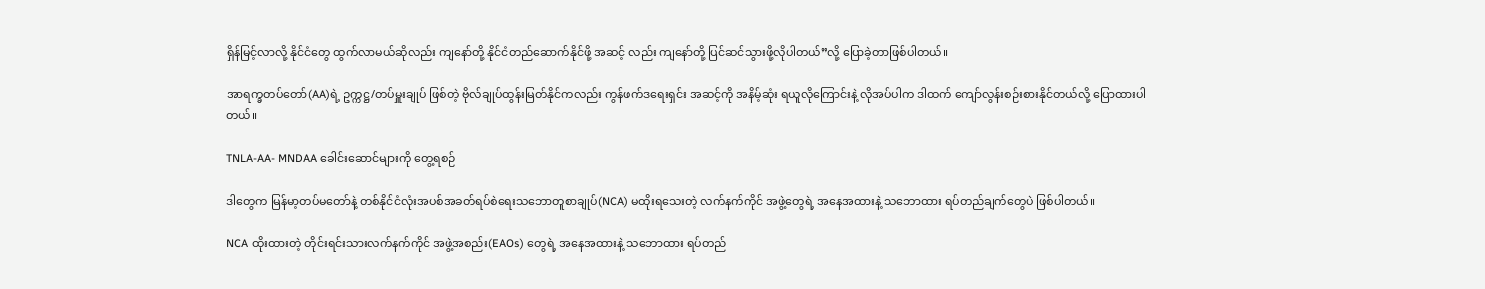ရှိန်မြင့်လာလို့ နိုင်ငံတွေ ထွက်လာမယ်ဆိုလည်း ကျနော်တို့ နိုင်ငံတည်ဆောက်နိုင်ဖို့ အဆင့် လည်း ကျနော်တို့ ပြင်ဆင်သွားဖို့လိုပါတယ်”လို့ ပြောခဲ့တာဖြစ်ပါတယ်။

အာရက္ခတပ်တော်(AA)ရဲ့ ဥက္ကဋ္ဌ/တပ်မှူးချုပ် ဖြစ်တဲ့ ဗိုလ်ချုပ်ထွန်းမြတ်နိုင်ကလည်း ကွန်ဖက်ဒရေးရှင်း အဆင့်ကို အနိမ့်ဆုံး ရယူလိုကြောင်းနဲ့ လိုအပ်ပါက ဒါထက် ကျော်လွန်းစဉ်းစားနိုင်တယ်လို့ ပြောထားပါတယ်။

TNLA-AA- MNDAA ခေါင်းဆောင်များကို တွေ့ရစဉ်

ဒါတွေက မြန်မာ့တပ်မတော်နဲ့ တစ်နိုင်ငံလုံးအပစ်အခတ်ရပ်စဲရေးသဘောတူစာချုပ်(NCA) မထိုးရသေးတဲ့ လက်နက်ကိုင် အဖွဲ့တွေရဲ့ အနေအထားနဲ့ သဘောထား ရပ်တည်ချက်တွေပဲ ဖြစ်ပါတယ်။

NCA ထိုးထားတဲ့ တိုင်းရင်းသားလက်နက်ကိုင် အဖွဲ့အစည်း(EAOs) တွေရဲ့ အနေအထားနဲ့ သ‌ဘောထား ရပ်တည်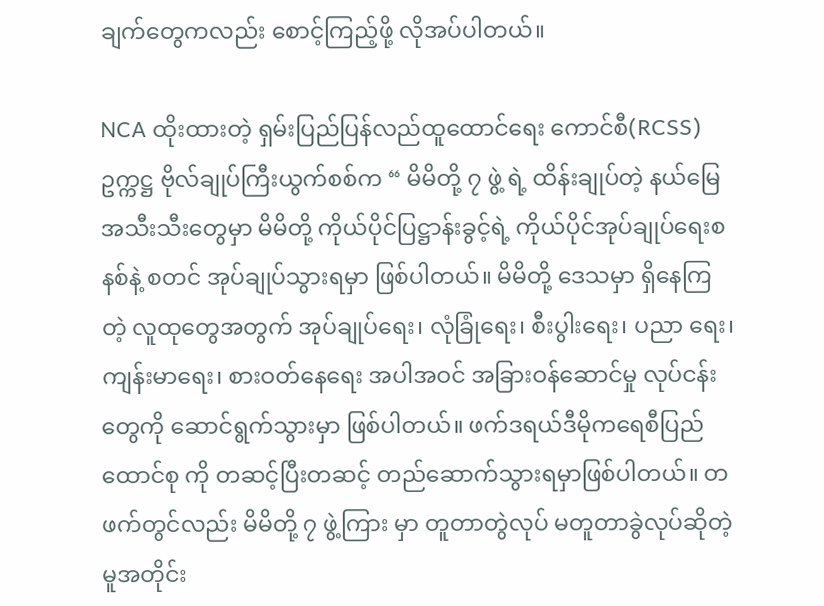ချက်တွေကလည်း စောင့်ကြည့်ဖို့ လိုအပ်ပါတယ်။

NCA ထိုးထားတဲ့ ရှမ်းပြည်ပြန်လည်ထူထောင်ရေး ကောင်စီ(RCSS)ဥက္ကဋ္ဌ ဗိုလ်ချုပ်ကြီးယွက်စစ်က “ မိမိတို့ ၇ ဖွဲ့ ရဲ့ ထိန်းချုပ်တဲ့ နယ်မြေအသီးသီးတွေမှာ မိမိတို့ ကိုယ်ပိုင်ပြဋ္ဌာန်းခွင့်ရဲ့ ကိုယ်ပိုင်အုပ်ချုပ်ရေးစနစ်နဲ့ စတင် အုပ်ချုပ်သွားရမှာ ဖြစ်ပါတယ်။ မိမိတို့ ဒေသမှာ ရှိနေကြတဲ့ လူထုတွေအတွက် အုပ်ချုပ်ရေး၊ လုံခြုံရေး၊ စီးပွါးရေး၊ ပညာ ရေး၊ ကျန်းမာရေး၊ စားဝတ်နေရေး အပါအဝင် အခြားဝန်ဆောင်မှု လုပ်ငန်းတွေကို ဆောင်ရွက်သွားမှာ ဖြစ်ပါတယ်။ ဖက်ဒရယ်ဒီမိုကရေစီပြည်ထောင်စု ကို တဆင့်ပြီးတဆင့် တည်ဆောက်သွားရမှာဖြစ်ပါတယ်။ တဖက်တွင်လည်း မိမိတို့ ၇ ဖွဲ့ကြား မှာ တူတာတွဲလုပ် မတူတာခွဲလုပ်ဆိုတဲ့မူအတိုင်း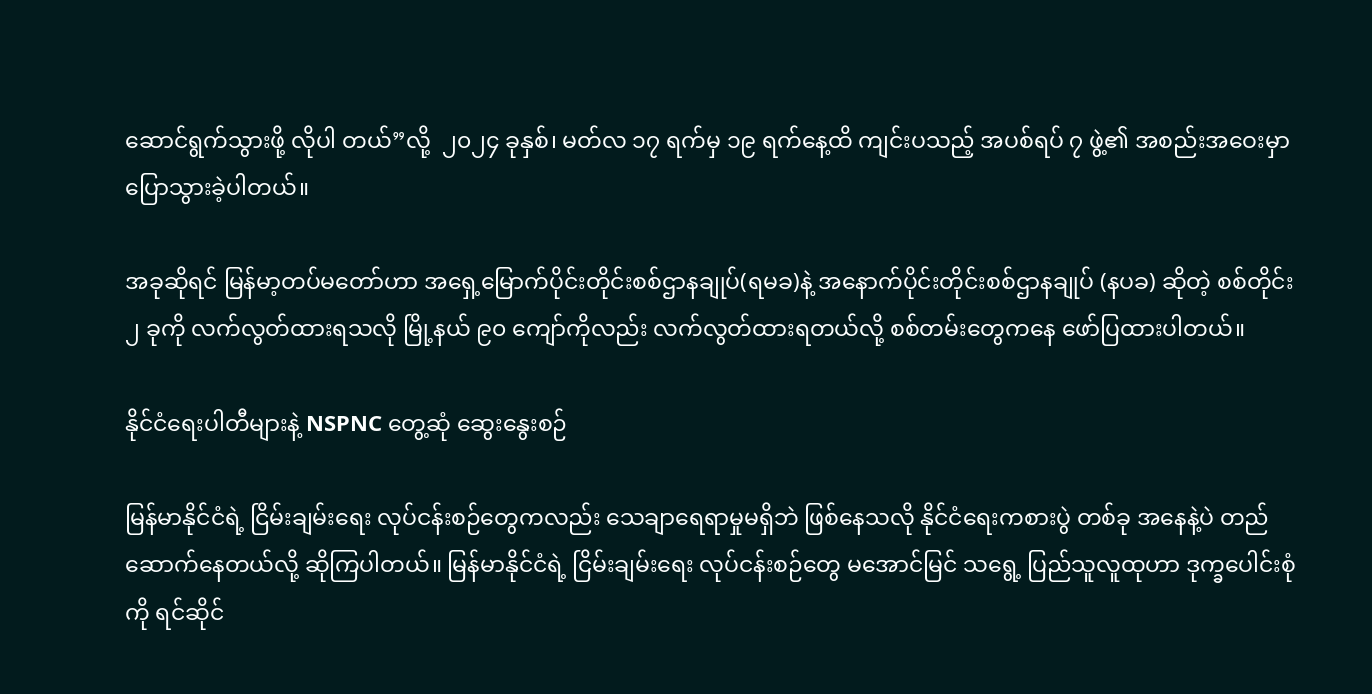ဆောင်ရွက်သွားဖို့ လိုပါ တယ်”လို့  ၂၀၂၄ ခုနှစ်၊ မတ်လ ၁၇ ရက်မှ ၁၉ ရက်နေ့ထိ ကျင်းပသည့် အပစ်ရပ် ၇ ဖွဲ့၏ အစည်းအဝေးမှာ ပြောသွားခဲ့ပါတယ်။

အခုဆိုရင် မြန်မာ့တပ်မတော်ဟာ အရှေ့မြောက်ပိုင်းတိုင်းစစ်ဌာနချုပ်(ရမခ)နဲ့ အနောက်ပိုင်းတိုင်းစစ်ဌာနချုပ် (နပခ) ဆိုတဲ့ စစ်တိုင်း ၂ ခုကို လက်လွတ်ထားရသလို မြို့နယ် ၉၀ ကျော်ကိုလည်း လက်လွတ်ထားရတယ်လို့ စစ်တမ်းတွေကနေ ဖော်ပြထားပါတယ်။

နိုင်ငံရေးပါတီများနဲ့ NSPNC တွေ့ဆုံ ဆွေးနွေးစဉ်

မြန်မာနိုင်ငံရဲ့ ငြိမ်းချမ်းရေး လုပ်ငန်းစဉ်တွေကလည်း သေချာရေရာမှုမရှိဘဲ ဖြစ်နေသလို နိုင်ငံရေးကစားပွဲ တစ်ခု အနေနဲ့ပဲ တည်ဆောက်နေတယ်လို့ ဆိုကြပါတယ်။ မြန်မာနိုင်ငံရဲ့ ငြိမ်းချမ်းရေး လုပ်ငန်းစဉ်တွေ မအောင်မြင် သရွေ့ ပြည်သူလူထုဟာ ဒုက္ခပေါင်းစုံကို ရင်ဆိုင်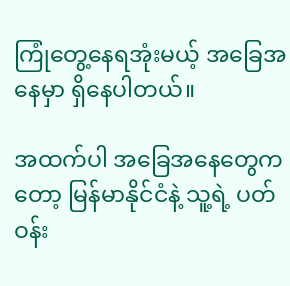ကြုံတွေ့နေရအုံးမယ့် အခြေအနေမှာ ရှိနေပါတယ်။

အထက်ပါ အခြေအနေတွေကတော့ မြန်မာနိုင်ငံနဲ့ သူ့ရဲ့ ပတ်ဝန်း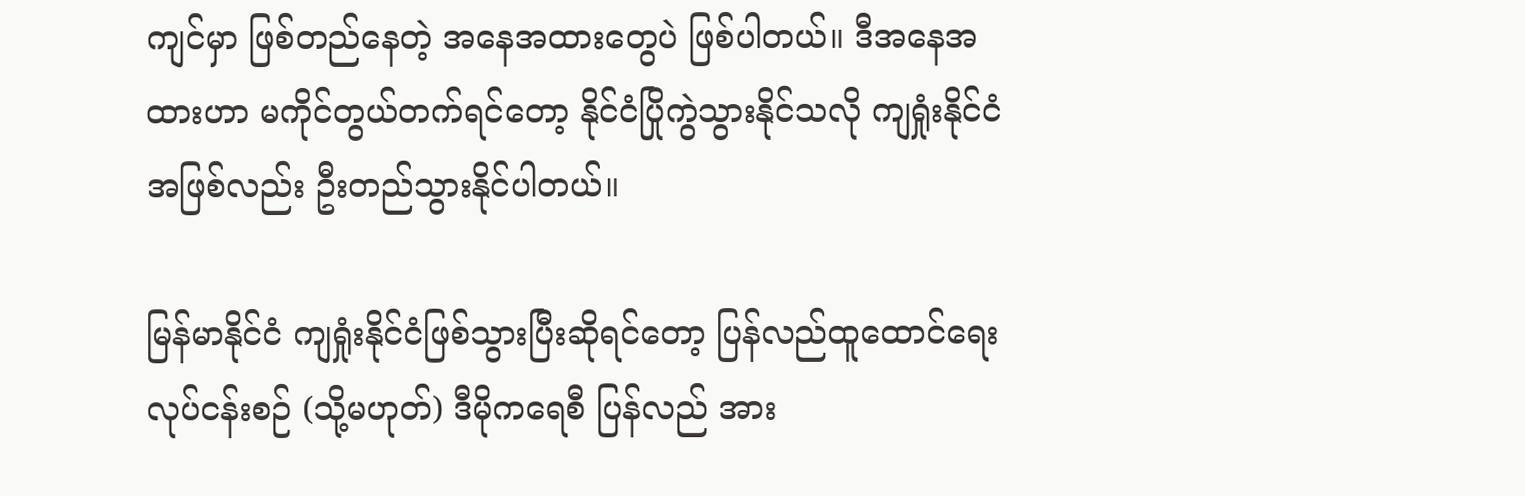ကျင်မှာ ဖြစ်တည်နေတဲ့ အနေအထားတွေပဲ ဖြစ်ပါတယ်။ ဒီအနေအထားဟာ မကိုင်တွယ်တက်ရင်တော့ နိုင်ငံပြိုကွဲသွားနိုင်သလို ကျရှုံးနိုင်ငံအဖြစ်လည်း ဦးတည်သွားနိုင်ပါတယ်။

မြန်မာနိုင်ငံ ကျရှုံးနိုင်ငံဖြစ်သွားပြီးဆိုရင်တော့ ပြန်လည်ထူထောင်ရေး လုပ်ငန်းစဉ် (သို့မဟုတ်) ဒီမိုကရေစီ ပြန်လည် အား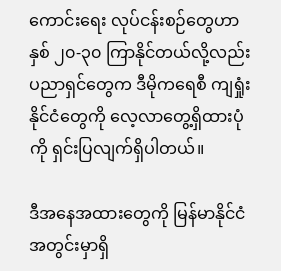ကောင်းရေး လုပ်ငန်းစဉ်တွေဟာ နှစ် ၂၀-၃၀ ကြာနိုင်တယ်လို့လည်း ပညာရှင်တွေက ဒီမိုကရေစီ ကျရှုံးနိုင်ငံတွေကို လေ့လာတွေ့ရှိထားပုံကို ရှင်းပြလျက်ရှိပါတယ်။

ဒီအနေအထားတွေကို မြန်မာနိုင်ငံအတွင်းမှာရှိ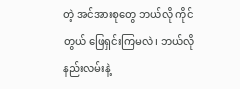တဲ့ အင်အားစုတွေ ဘယ်လို ကိုင်တွယ် ဖြေရှင်းကြမလဲ၊ ဘယ်လို နည်းလမ်းနဲ့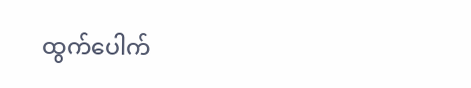ထွက်ပေါက်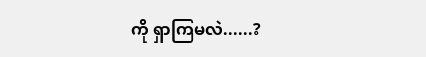ကို ရှာကြမလဲ......?